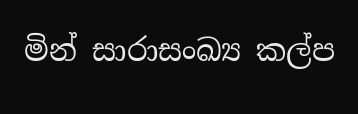මින් සාරාසංඛ්‍ය කල්ප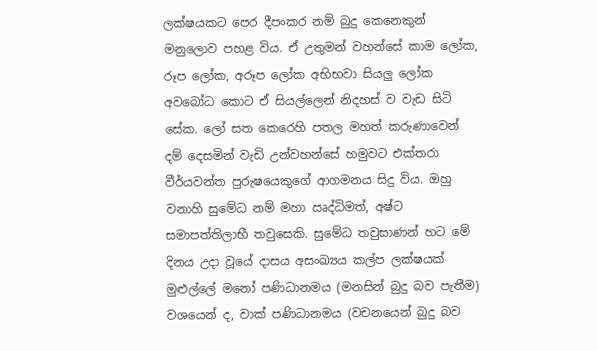ලක්ෂයකට පෙර දීපංකර නම් බුදු කෙනෙකුන් මනුලොව පහළ විය. ඒ උතුමන් වහන්සේ කාම ලෝක, රූප ලෝක, අරූප ලෝක අභිභවා සියලු ලෝක අවබෝධ කොට ඒ සියල්ලෙන් නිදහස් ව වැඩ සිටි සේක. ලෝ සත කෙරෙහි පතල මහත් කරුණාවෙන් දම් දෙසමින් වැඩි උන්වහන්සේ හමුවට එක්තරා වීර්යවන්ත පුරුෂයෙකුගේ ආගමනය සිදු විය. ඔහු වනාහි සුමේධ නම් මහා ඍද්ධිමත්, අෂ්ට සමාපත්තිලාභී තවුසෙකි. සුමේධ තවුසාණන් හට මේ දිනය උදා වූයේ දාසය අසංඛ්‍යය කල්ප ලක්ෂයක් මුළුල්ලේ මනෝ පණිධානමය (මනසින් බුදු බව පැතීම) වශයෙන් ද, වාක් පණිධානමය (වචනයෙන් බුදු බව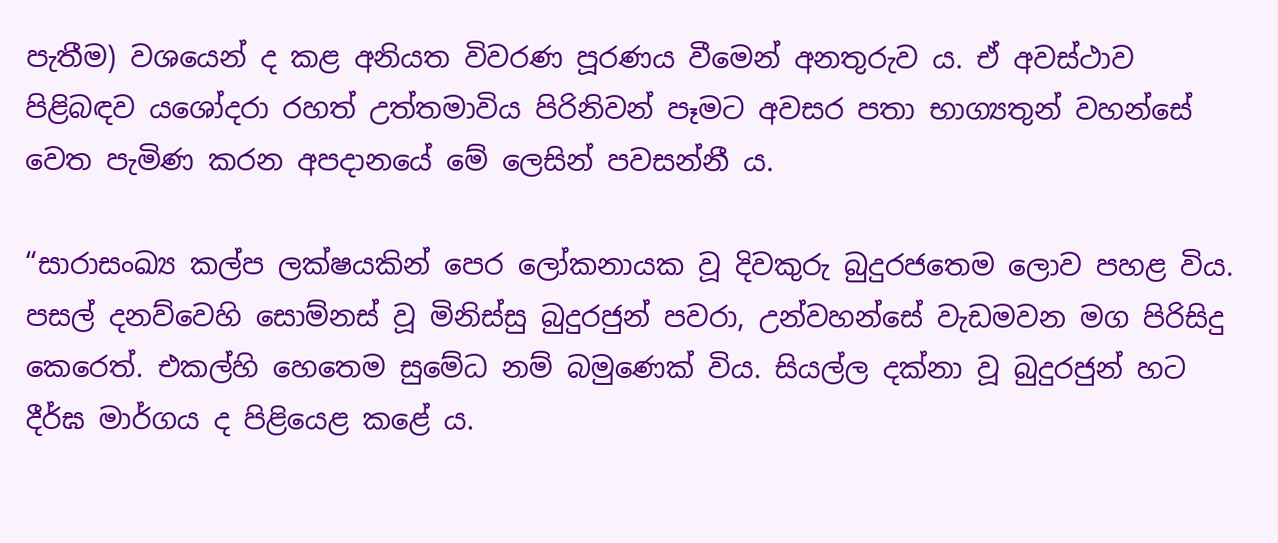පැතීම) වශයෙන් ද කළ අනියත විවරණ පූරණය වීමෙන් අනතුරුව ය. ඒ අවස්ථාව පිළිබඳව යශෝදරා රහත් උත්තමාවිය පිරිනිවන් පෑමට අවසර පතා භාග්‍යතුන් වහන්සේ වෙත පැමිණ කරන අපදානයේ මේ ලෙසින් පවසන්නී ය.

“සාරාසංඛ්‍ය කල්ප ලක්ෂයකින් පෙර ලෝකනායක වූ දිවකුරු බුදුරජතෙම ලොව පහළ විය. පසල් දනව්වෙහි සොම්නස් වූ මිනිස්සු බුදුරජුන් පවරා, උන්වහන්සේ වැඩමවන මග පිරිසිදු කෙරෙත්. එකල්හි හෙතෙම සුමේධ නම් බමුණෙක් විය. සියල්ල දක්නා වූ බුදුරජුන් හට දීර්ඝ මාර්ගය ද පිළියෙළ කළේ ය.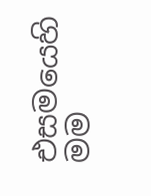එසමයෙහි මම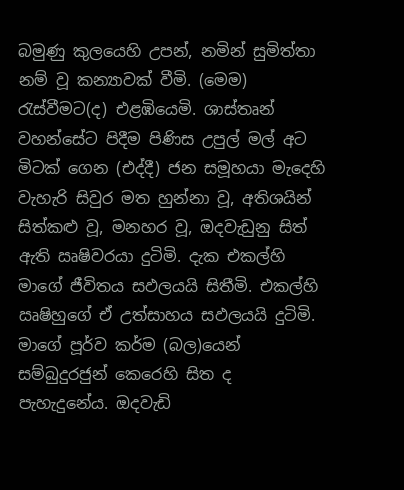බමුණු කුලයෙහි උපන්, නමින් සුමිත්තා නම් වූ කන්‍යාවක් වීමි. (මෙම) රැස්වීමට(ද) එළඹියෙමි. ශාස්තෘන් වහන්සේට පිදීම පිණිස උපුල් මල් අට මිටක් ගෙන (එද්දී) ජන සමූහයා මැදෙහි වැහැරි සිවුර මත හුන්නා වූ, අතිශයින් සිත්කළු වූ, මනහර වූ, ඔදවැඩුනු සිත් ඇති ඍෂිවරයා දුටිමි. දැක එකල්හි මාගේ ජීවිතය සඵලයයි සිතීමි. එකල්හි ඍෂිහුගේ ඒ උත්සාහය සඵලයයි දුටිමි. මාගේ පූර්ව කර්ම (බල)යෙන් සම්බුදුරජුන් කෙරෙහි සිත ද පැහැදුනේය. ඔදවැඩි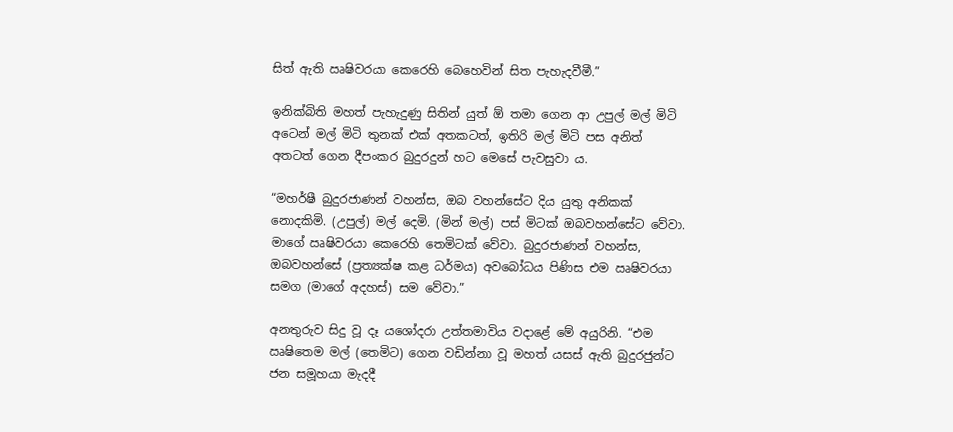සිත් ඇති ඍෂිවරයා කෙරෙහි බෙහෙවින් සිත පැහැදවීමී.”

ඉනික්බිති මහත් පැහැදුණු සිතින් යුත් ඕ තමා ගෙන ආ උපුල් මල් මිටි අටෙන් මල් මිටි තුනක් එක් අතකටත්, ඉතිරි මල් මිටි පස අනිත් අතටත් ගෙන දීපංකර බුදුරදුන් හට මෙසේ පැවසුවා ය.

“මහර්ෂී බුදුරජාණන් වහන්ස, ඔබ වහන්සේට දිය යුතු අනිකක් නොදකිමි. (උපුල්) මල් දෙමි. (මින් මල්) පස් මිටක් ඔබවහන්සේට වේවා. මාගේ ඍෂිවරයා කෙරෙහි තෙමිටක් වේවා. බුදුරජාණන් වහන්ස, ඔබවහන්සේ (ප්‍රත්‍යක්ෂ කළ ධර්මය) අවබෝධය පිණිස එම ඍෂිවරයා සමග (මාගේ අදහස්) සම වේවා.”

අනතුරුව සිදු වූ දෑ යශෝදරා උත්තමාවිය වදාළේ මේ අයුරිනි. “එම ඍෂිතෙම මල් (තෙමිට) ගෙන වඩින්නා වූ මහත් යසස් ඇති බුදුරජුන්ට ජන සමූහයා මැදදී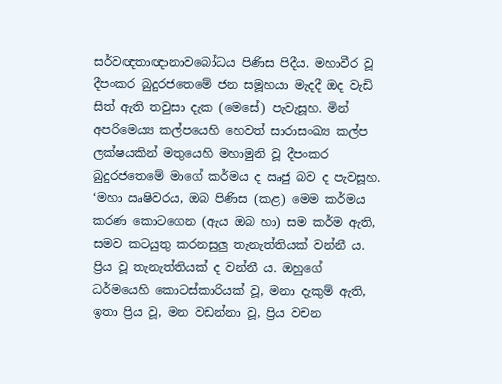සර්වඥතාඥානාවබෝධය පිණිස පිදීය. මහාවීර වූ දීපංකර බුදුරජතෙමේ ජන සමූහයා මැදදී ඔද වැඩි සිත් ඇති තවුසා දැක (මෙසේ) පැවැසූහ. මින් අපරිමෙය්‍ය කල්පයෙහි හෙවත් සාරාසංඛ්‍ය කල්ප ලක්ෂයකින් මතුයෙහි මහාමුනි වූ දීපංකර බුදුරජතෙමේ මාගේ කර්මය ද ඍජු බව ද පැවසූහ. ‘මහා ඍෂිවරය, ඔබ පිණිස (කළ) මෙම කර්මය කරණ කොටගෙන (ඇය ඔබ හා) සම කර්ම ඇති, සමව කටයුතු කරනසුලු තැනැත්තියක් වන්නී ය. ප්‍රිය වූ තැනැත්තියක් ද වන්නී ය. ඔහුගේ ධර්මයෙහි කොටස්කාරියක් වූ, මනා දැකුම් ඇති, ඉතා ප්‍රිය වූ, මන වඩන්නා වූ, ප්‍රිය වචන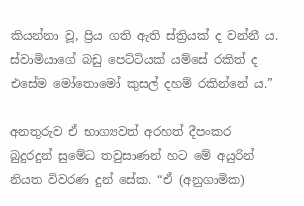කියන්නා වූ, ප්‍රිය ගති ඇති ස්ත්‍රියක් ද වන්නී ය. ස්වාමියාගේ බඩු පෙට්ටියක් යම්සේ රකිත් ද එසේම මෝතොමෝ කුසල් දහම් රකින්නේ ය.”

අනතුරුව ඒ භාග්‍යවත් අරහත් දීපංකර බුදුරදුන් සුමේධ තවුසාණන් හට මේ අයුරින් නියත විවරණ දුන් සේක. “ඒ (අනුගාමික)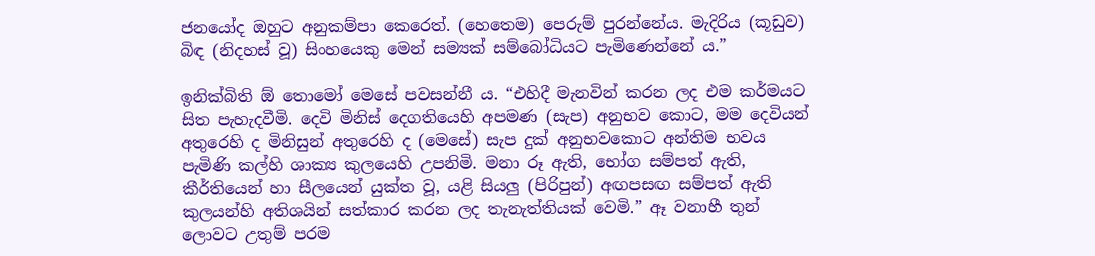ජනයෝද ඔහුට අනුකම්පා කෙරෙත්. (හෙතෙම) පෙරුම් පුරන්නේය. මැදිරිය (කූඩුව) බිඳ (නිදහස් වූ) සිංහයෙකු මෙන් සම්‍යක් සම්බෝධියට පැමිණෙන්නේ ය.”

ඉනික්බිති ඕ තොමෝ මෙසේ පවසන්නී ය. “එහිදී මැනවින් කරන ලද එම කර්මයට සිත පැහැදවීමි. දෙවි මිනිස් දෙගතියෙහි අපමණ (සැප) අනුභව කොට, මම දෙවියන් අතුරෙහි ද මිනිසුන් අතුරෙහි ද (මෙසේ) සැප දුක් අනුභවකොට අන්තිම භවය පැමිණි කල්හි ශාක්‍ය කුලයෙහි උපනිමි. මනා රූ ඇති, භෝග සම්පත් ඇති, කීර්තියෙන් හා සීලයෙන් යුක්ත වූ, යළි සියලු (පිරිපුන්) අඟපසඟ සම්පත් ඇති කුලයන්හි අතිශයින් සත්කාර කරන ලද තැනැත්තියක් වෙමි.” ඈ වනාහී තුන් ලොවට උතුම් පරම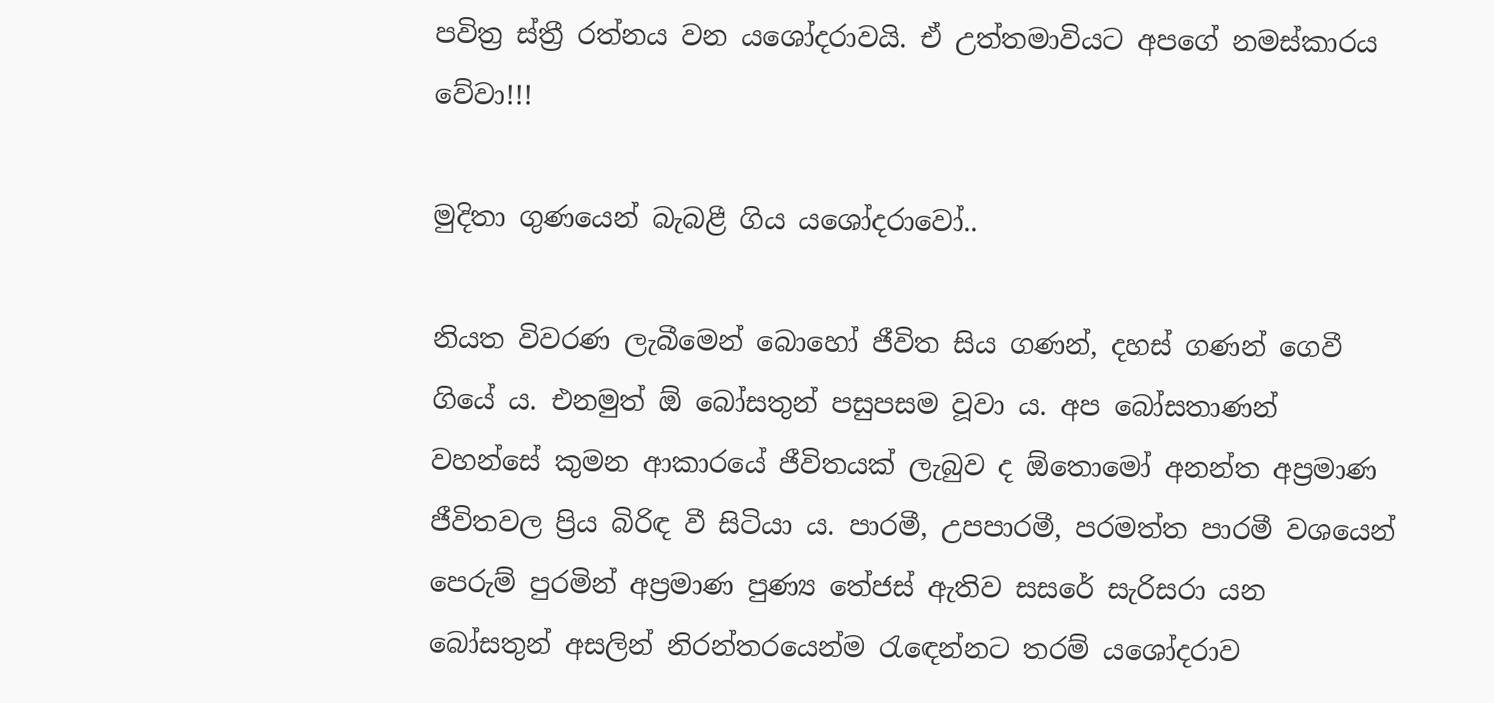පවිත්‍ර ස්ත්‍රී රත්නය වන යශෝදරාවයි. ඒ උත්තමාවියට අපගේ නමස්කාරය වේවා!!!

මුදිතා ගුණයෙන් බැබළී ගිය යශෝදරාවෝ..

නියත විවරණ ලැබීමෙන් බොහෝ ජීවිත සිය ගණන්, දහස් ගණන් ගෙවී ගියේ ය. එනමුත් ඕ බෝසතුන් පසුපසම වූවා ය. අප බෝසතාණන් වහන්සේ කුමන ආකාරයේ ජීවිතයක් ලැබුව ද ඕතොමෝ අනන්ත අප්‍රමාණ ජීවිතවල ප්‍රිය බිරිඳ වී සිටියා ය. පාරමී, උපපාරමී, පරමත්ත පාරමී වශයෙන් පෙරුම් පුරමින් අප්‍රමාණ පුණ්‍ය තේජස් ඇතිව සසරේ සැරිසරා යන බෝසතුන් අසලින් නිරන්තරයෙන්ම රැඳෙන්නට තරම් යශෝදරාව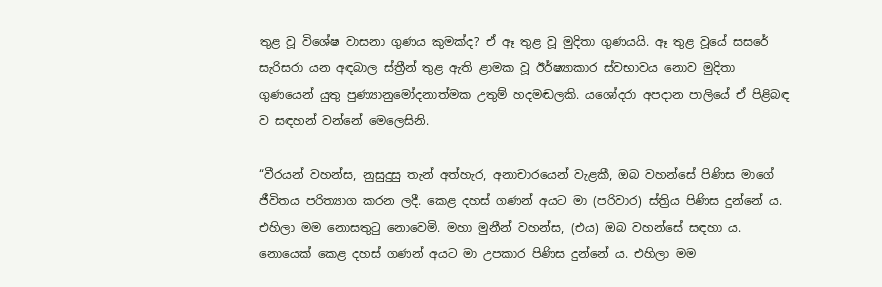තුළ වූ විශේෂ වාසනා ගුණය කුමක්ද? ඒ ඈ තුළ වූ මුදිතා ගුණයයි. ඈ තුළ වූයේ සසරේ සැරිසරා යන අඳබාල ස්ත්‍රීන් තුළ ඇති ළාමක වූ ඊර්ෂ්‍යාකාර ස්වභාවය නොව මුදිතා ගුණයෙන් යුතු පුණ්‍යානුමෝදනාත්මක උතුම් හදමඬලකි. යශෝදරා අපදාන පාලියේ ඒ පිළිබඳ ව සඳහන් වන්නේ මෙලෙසිනි.

“වීරයන් වහන්ස, නුසුදුසු තැන් අත්හැර, අනාචාරයෙන් වැළකී, ඔබ වහන්සේ පිණිස මාගේ ජීවිතය පරිත්‍යාග කරන ලදී. කෙළ දහස් ගණන් අයට මා (පරිවාර) ස්ත්‍රිය පිණිස දුන්නේ ය. එහිලා මම නොසතුටු නොවෙමි. මහා මුනීන් වහන්ස, (එය) ඔබ වහන්සේ සඳහා ය. නොයෙක් කෙළ දහස් ගණන් අයට මා උපකාර පිණිස දුන්නේ ය. එහිලා මම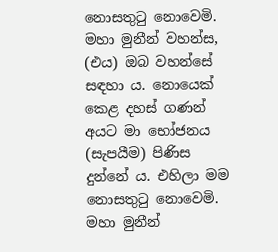නොසතුටු නොවෙමි. මහා මුනීන් වහන්ස, (එය) ඔබ වහන්සේ සඳහා ය. නොයෙක් කෙළ දහස් ගණන් අයට මා භෝජනය (සැපයීම) පිණිස දුන්නේ ය. එහිලා මම නොසතුටු නොවෙමි. මහා මුනීන්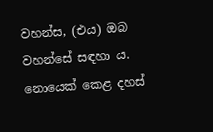වහන්ස, (එය) ඔබ වහන්සේ සඳහා ය. නොයෙක් කෙළ දහස්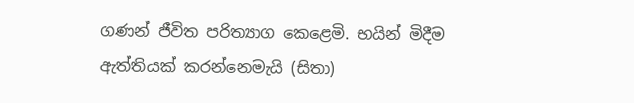ගණන් ජීවිත පරිත්‍යාග කෙළෙමි. භයින් මිදීම ඇත්තියක් කරන්නෙමැයි (සිතා)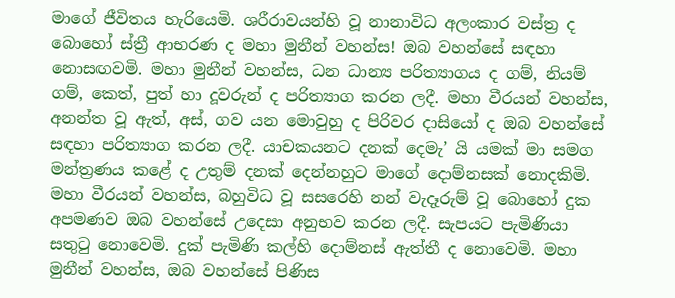මාගේ ජීවිතය හැරියෙමි. ශරීරාවයන්හි වූ නානාවිධ අලංකාර වස්ත්‍ර ද බොහෝ ස්ත්‍රී ආභරණ ද මහා මුනීන් වහන්ස! ඔබ වහන්සේ සඳහා නොසඟවමි. මහා මුනීන් වහන්ස, ධන ධාන්‍ය පරිත්‍යාගය ද ගම්, නියම් ගම්, කෙත්, පුත් හා දූවරුන් ද පරිත්‍යාග කරන ලදී. මහා වීරයන් වහන්ස, අනන්ත වූ ඇත්, අස්, ගව යන මොවුහු ද පිරිවර දාසියෝ ද ඔබ වහන්සේ සඳහා පරිත්‍යාග කරන ලදී. යාචකයනට දනක් දෙමැ’ යි යමක් මා සමග මන්ත්‍රණය කළේ ද උතුම් දනක් දෙන්නහුට මාගේ දොම්නසක් නොදකිමි. මහා වීරයන් වහන්ස, බහුවිධ වූ සසරෙහි නන් වැදෑරුම් වූ බොහෝ දුක අපමණව ඔබ වහන්සේ උදෙසා අනුභව කරන ලදී. සැපයට පැමිණියා සතුටු නොවෙමි. දුක් පැමිණි කල්හි දොම්නස් ඇත්තී ද නොවෙමි. මහා මුනීන් වහන්ස, ඔබ වහන්සේ පිණිස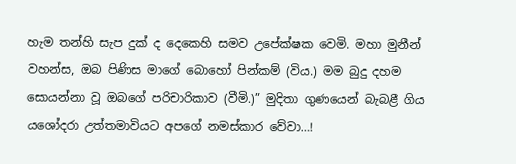හැම තන්හි සැප දුක් ද දෙකෙහි සමව උපේක්ෂක වෙමි. මහා මුනීන් වහන්ස, ඔබ පිණිස මාගේ බොහෝ පින්කම් (විය.) මම බුදු දහම සොයන්නා වූ ඔබගේ පරිචාරිකාව (වීමි.)” මුදිතා ගුණයෙන් බැබළී ගිය යශෝදරා උත්තමාවියට අපගේ නමස්කාර වේවා…!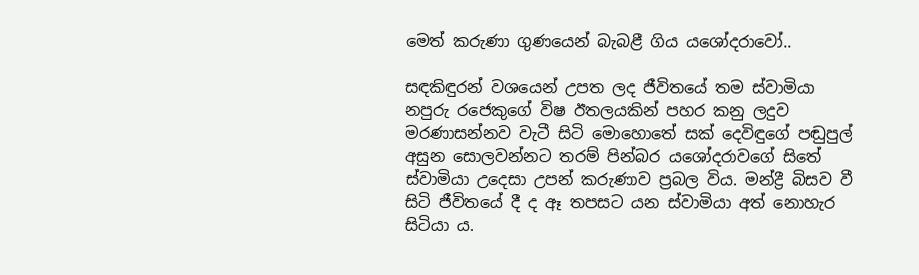මෙත් කරුණා ගුණයෙන් බැබළී ගිය යශෝදරාවෝ..

සඳකිඳුරන් වශයෙන් උපත ලද ජීවිතයේ තම ස්වාමියා නපුරු රජෙකුගේ විෂ ඊතලයකින් පහර කනු ලදුව මරණාසන්නව වැටී සිටි මොහොතේ සක් දෙවිඳුගේ පඬුපුල් අසුන සොලවන්නට තරම් පින්බර යශෝදරාවගේ සිතේ ස්වාමියා උදෙසා උපන් කරුණාව ප්‍රබල විය. මන්ද්‍රී බිසව වී සිටි ජීවිතයේ දී ද ඈ තපසට යන ස්වාමියා අත් නොහැර සිටියා ය.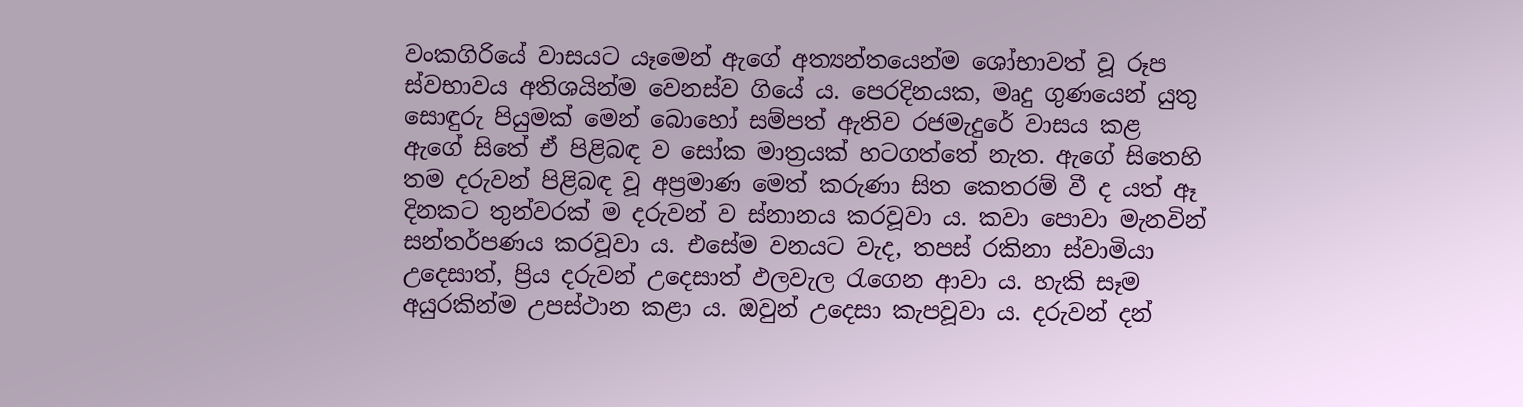වංකගිරියේ වාසයට යෑමෙන් ඇගේ අත්‍යන්තයෙන්ම ශෝභාවත් වූ රූප ස්වභාවය අතිශයින්ම වෙනස්ව ගියේ ය. පෙරදිනයක, මෘදු ගුණයෙන් යුතු සොඳුරු පියුමක් මෙන් බොහෝ සම්පත් ඇතිව රජමැදුරේ වාසය කළ ඇගේ සිතේ ඒ පිළිබඳ ව සෝක මාත්‍රයක් හටගත්තේ නැත. ඇගේ සිතෙහි තම දරුවන් පිළිබඳ වූ අප්‍රමාණ මෙත් කරුණා සිත කෙතරම් වී ද යත් ඈ දිනකට තුන්වරක් ම දරුවන් ව ස්නානය කරවූවා ය. කවා පොවා මැනවින් සන්තර්පණය කරවූවා ය. එසේම වනයට වැද, තපස් රකිනා ස්වාමියා උදෙසාත්, ප්‍රිය දරුවන් උදෙසාත් ඵලවැල රැගෙන ආවා ය. හැකි සෑම අයුරකින්ම උපස්ථාන කළා ය. ඔවුන් උදෙසා කැපවූවා ය. දරුවන් දන්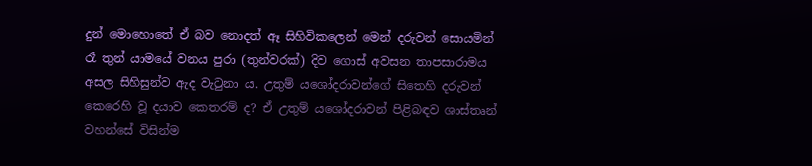දුන් මොහොතේ ඒ බව නොදත් ඈ සිහිවිකලෙන් මෙන් දරුවන් සොයමින් රෑ තුන් යාමයේ වනය පුරා (තුන්වරක්) දිව ගොස් අවසන තාපසාරාමය අසල සිහිසුන්ව ඇද වැටුනා ය. උතුම් යශෝදරාවන්ගේ සිතෙහි දරුවන් කෙරෙහි වූ දයාව කෙතරම් ද? ඒ උතුම් යශෝදරාවන් පිළිබඳව ශාස්තෘන් වහන්සේ විසින්ම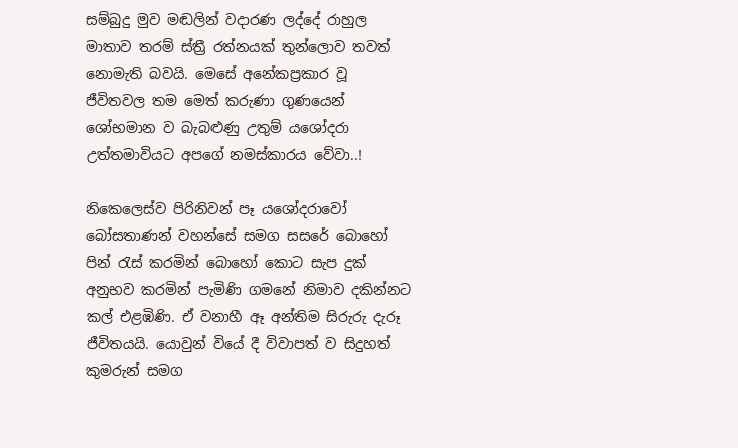සම්බුදු මුව මඬලින් වදාරණ ලද්දේ රාහුල මාතාව තරම් ස්ත්‍රී රත්නයක් තුන්ලොව තවත් නොමැති බවයි. මෙසේ අනේකප්‍රකාර වූ ජීවිතවල තම මෙත් කරුණා ගුණයෙන් ශෝභමාන ව බැබළුණු උතුම් යශෝදරා උත්තමාවියට අපගේ නමස්කාරය වේවා..!

නිකෙලෙස්ව පිරිනිවන් පෑ යශෝදරාවෝ බෝසතාණන් වහන්සේ සමග සසරේ බොහෝ පින් රැස් කරමින් බොහෝ කොට සැප දුක් අනුභව කරමින් පැමිණි ගමනේ නිමාව දකින්නට කල් එළඹිණි. ඒ වනාහී ඈ අන්තිම සිරුරු දැරූ ජීවිතයයි. යොවුන් වියේ දී විවාපත් ව සිදුහත් කුමරුන් සමග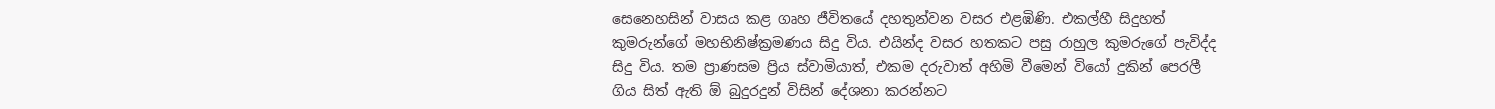සෙනෙහසින් වාසය කළ ගෘහ ජීවිතයේ දහතුන්වන වසර එළඹිණි. එකල්හී සිදුහත් කුමරුන්ගේ මහභිනිෂ්ක්‍රමණය සිදු විය. එයින්ද වසර හතකට පසු රාහුල කුමරුගේ පැවිද්ද සිදු විය. තම ප්‍රාණසම ප්‍රිය ස්වාමියාත්, එකම දරුවාත් අහිමි වීමෙන් වියෝ දුකින් පෙරලී ගිය සිත් ඇති ඕ බුදුරදුන් විසින් දේශනා කරන්නට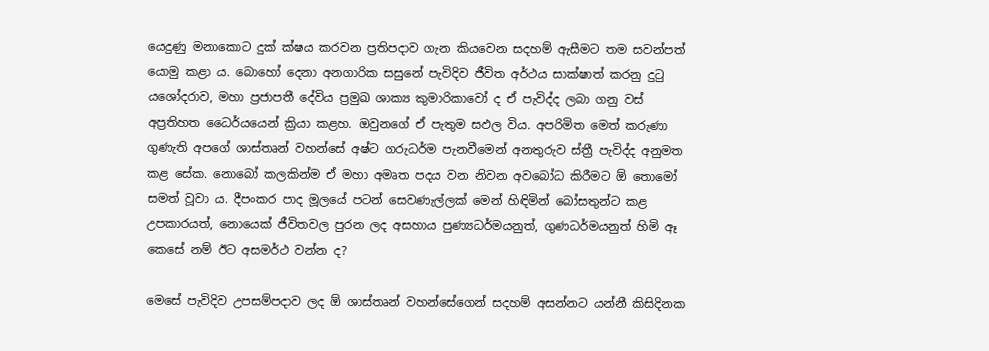යෙදුණු මනාකොට දුක් ක්ෂය කරවන ප්‍රතිපදාව ගැන කියවෙන සදහම් ඇසීමට තම සවන්පත් යොමු කළා ය. බොහෝ දෙනා අනගාරික සසුනේ පැවිදිව ජීවිත අර්ථය සාක්ෂාත් කරනු දුටු යශෝදරාව, මහා ප්‍රජාපතී දේවිය ප්‍රමුඛ ශාක්‍ය කුමාරිකාවෝ ද ඒ පැවිද්ද ලබා ගනු වස් අප්‍රතිහත ධෛර්යයෙන් ක්‍රියා කළහ. ඔවුනගේ ඒ පැතුම සඵල විය. අපරිමිත මෙත් කරුණා ගුණැති අපගේ ශාස්තෘන් වහන්සේ අෂ්ට ගරුධර්ම පැනවීමෙන් අනතුරුව ස්ත්‍රී පැවිද්ද අනුමත කළ සේක. නොබෝ කලකින්ම ඒ මහා අමෘත පදය වන නිවන අවබෝධ කිරීමට ඕ තොමෝ සමත් වූවා ය. දීපංකර පාද මූලයේ පටන් සෙවණැල්ලක් මෙන් හිඳිමින් බෝසතුන්ට කළ උපකාරයත්, නොයෙක් ජීවිතවල පුරන ලද අසහාය පුණ්‍යධර්මයනුත්, ගුණධර්මයනුත් හිමි ඈ කෙසේ නම් ඊට අසමර්ථ වන්න ද?

මෙසේ පැවිදිව උපසම්පදාව ලද ඕ ශාස්තෘන් වහන්සේගෙන් සදහම් අසන්නට යන්නී කිසිදිනක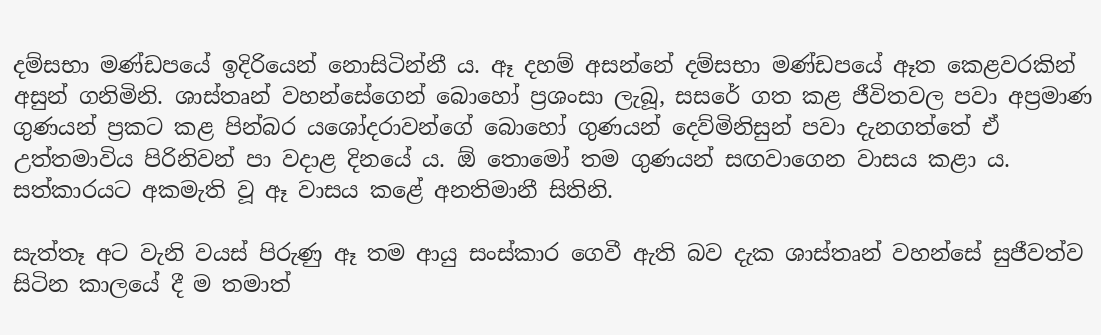දම්සභා මණ්ඩපයේ ඉදිරියෙන් නොසිටින්නී ය. ඈ දහම් අසන්නේ දම්සභා මණ්ඩපයේ ඈත කෙළවරකින් අසුන් ගනිමිනි. ශාස්තෘන් වහන්සේගෙන් බොහෝ ප්‍රශංසා ලැබූ, සසරේ ගත කළ ජීවිතවල පවා අප්‍රමාණ ගුණයන් ප්‍රකට කළ පින්බර යශෝදරාවන්ගේ බොහෝ ගුණයන් දෙව්මිනිසුන් පවා දැනගත්තේ ඒ උත්තමාවිය පිරිනිවන් පා වදාළ දිනයේ ය. ඕ තොමෝ තම ගුණයන් සඟවාගෙන වාසය කළා ය. සත්කාරයට අකමැති වූ ඈ වාසය කළේ අනතිමානී සිතිනි.

සැත්තෑ අට වැනි වයස් පිරුණු ඈ තම ආයු සංස්කාර ගෙවී ඇති බව දැක ශාස්තෘන් වහන්සේ සුජීවත්ව සිටින කාලයේ දී ම තමාත්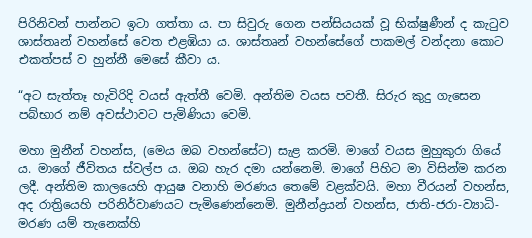පිරිනිවන් පාන්නට ඉටා ගත්තා ය. පා සිවුරු ගෙන පන්සියයක් වූ භික්ෂුණීන් ද කැටුව ශාස්තෘන් වහන්සේ වෙත එළඹියා ය. ශාස්තෘන් වහන්සේගේ පාකමල් වන්දනා කොට එකත්පස් ව හුන්නී මෙසේ කීවා ය.

“අට සැත්තෑ හැවිරිදි වයස් ඇත්තී වෙමි. අන්තිම වයස පවතී. සිරුර කුදු ගැසෙන පබ්භාර නම් අවස්ථාවට පැමිණියා වෙමි.

මහා මුනීන් වහන්ස, (මෙය ඔබ වහන්සේට) සැළ කරමි. මාගේ වයස මුහුකුරා ගියේ ය. මාගේ ජීවිතය ස්වල්ප ය. ඔබ හැර දමා යන්නෙමි. මාගේ පිහිට මා විසින්ම කරන ලදී. අන්තිම කාලයෙහි ආයුෂ වනාහි මරණය තෙමේ වළක්වයි. මහා වීරයන් වහන්ස, අද රාත්‍රියෙහි පරිනිර්වාණයට පැමිණෙන්නෙමි. මුනීන්ද්‍රයන් වහන්ස, ජාති-ජරා-ව්‍යාධි-මරණ යම් තැනෙක්හි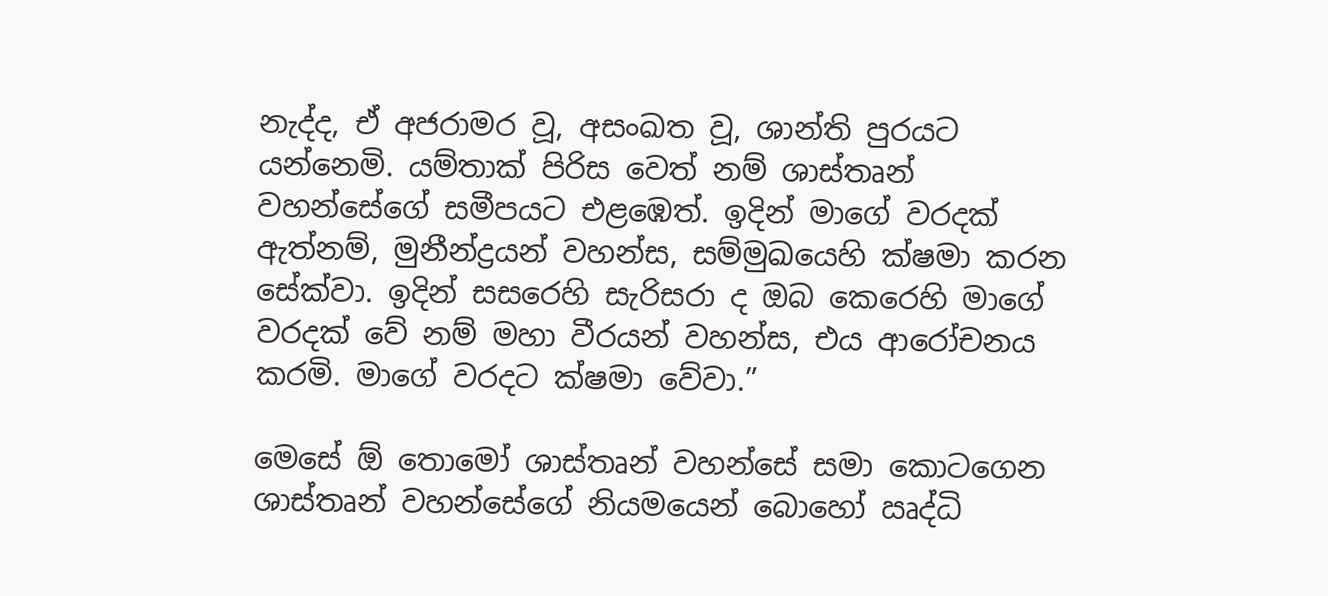නැද්ද, ඒ අජරාමර වූ, අසංඛත වූ, ශාන්ති පුරයට යන්නෙමි. යම්තාක් පිරිස වෙත් නම් ශාස්තෘන් වහන්සේගේ සමීපයට එළඹෙත්. ඉදින් මාගේ වරදක් ඇත්නම්, මුනීන්ද්‍රයන් වහන්ස, සම්මුඛයෙහි ක්ෂමා කරන සේක්වා. ඉදින් සසරෙහි සැරිසරා ද ඔබ කෙරෙහි මාගේ වරදක් වේ නම් මහා වීරයන් වහන්ස, එය ආරෝචනය කරමි. මාගේ වරදට ක්ෂමා වේවා.”

මෙසේ ඕ තොමෝ ශාස්තෘන් වහන්සේ සමා කොටගෙන ශාස්තෘන් වහන්සේගේ නියමයෙන් බොහෝ ඍද්ධි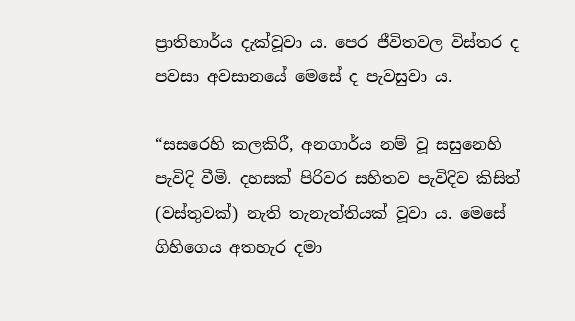ප්‍රාතිහාර්ය දැක්වූවා ය. පෙර ජීවිතවල විස්තර ද පවසා අවසානයේ මෙසේ ද පැවසුවා ය.

“සසරෙහි කලකිරී, අනගාර්ය නම් වූ සසුනෙහි පැවිදි වීමි. දහසක් පිරිවර සහිතව පැවිදිව කිසිත් (වස්තුවක්) නැති තැනැත්තියක් වූවා ය. මෙසේ ගිහිගෙය අතහැර දමා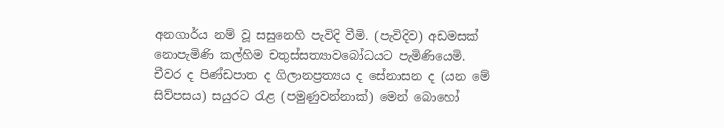අනගාර්ය නම් වූ සසුනෙහි පැවිදි වීමි. (පැවිදිව) අඩමසක් නොපැමිණි කල්හිම චතුස්සත්‍යාවබෝධයට පැමිණියෙමි. චීවර ද පිණ්ඩපාත ද ගිලානප්‍රත්‍යය ද සේනාසන ද (යන මේ සිව්පසය) සයුරට රැළ (පමුණුවන්නාක්) මෙන් බොහෝ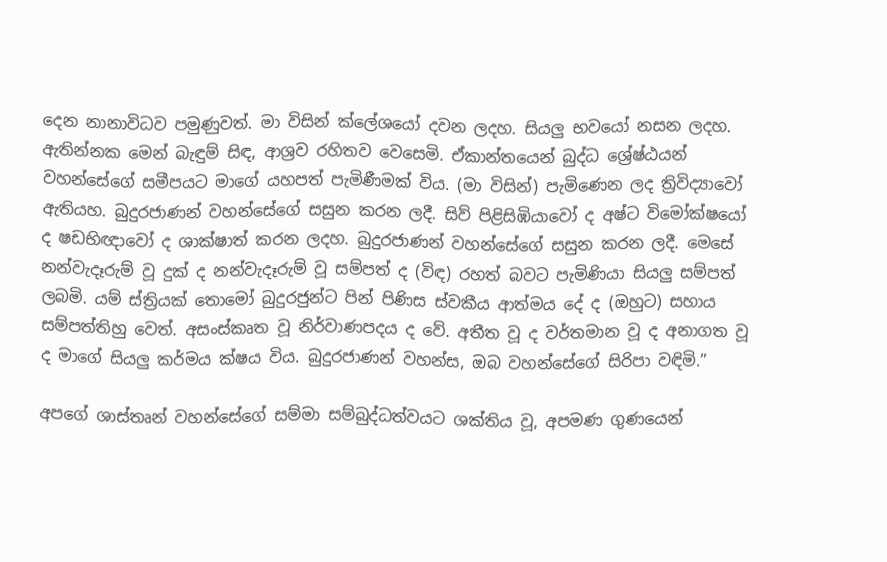දෙන නානාවිධව පමුණුවත්. මා විසින් ක්ලේශයෝ දවන ලදහ. සියලු භවයෝ නසන ලදහ. ඇතින්නක මෙන් බැඳුම් සිඳ, ආශ්‍රව රහිතව වෙසෙමි. ඒකාන්තයෙන් බුද්ධ ශ්‍රේෂ්ඨයන් වහන්සේගේ සමීපයට මාගේ යහපත් පැමිණීමක් විය. (මා විසින්) පැමිණෙන ලද ත්‍රිවිද්‍යාවෝ ඇතියහ. බුදුරජාණන් වහන්සේගේ සසුන කරන ලදී. සිව් පිළිසිඹියාවෝ ද අෂ්ට විමෝක්ෂයෝ ද ෂඩභිඥාවෝ ද ශාක්ෂාත් කරන ලදහ. බුදුරජාණන් වහන්සේගේ සසුන කරන ලදී. මෙසේ නන්වැදෑරුම් වූ දුක් ද නන්වැදෑරුම් වූ සම්පත් ද (විඳ) රහත් බවට පැමිණියා සියලු සම්පත් ලබමි. යම් ස්ත්‍රියක් තොමෝ බුදුරජුන්ට පින් පිණිස ස්වකීය ආත්මය දේ ද (ඔහුට) සහාය සම්පත්තිහු වෙත්. අසංස්කෘත වූ නිර්වාණපදය ද වේ. අතීත වූ ද වර්තමාන වූ ද අනාගත වූ ද මාගේ සියලු කර්මය ක්ෂය විය. බුදුරජාණන් වහන්ස, ඔබ වහන්සේගේ සිරිපා වඳිමි.”

අපගේ ශාස්තෘන් වහන්සේගේ සම්මා සම්බුද්ධත්වයට ශක්තිය වූ, අපමණ ගුණයෙන්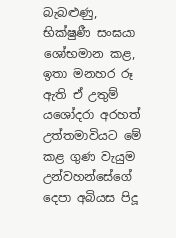බැබළුණු, භික්ෂුණී සංඝයා ශෝභමාන කළ, ඉතා මනහර රූ ඇති ඒ උතුම් යශෝදරා අරහත් උත්තමාවියට මේ කළ ගුණ වැයුම උන්වහන්සේගේ දෙපා අබියස පිදූ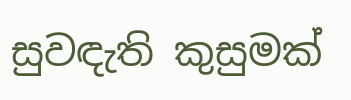සුවඳැති කුසුමක්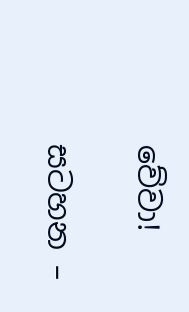වේවා!

සටහන –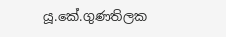යූ.කේ.ගුණතිලක